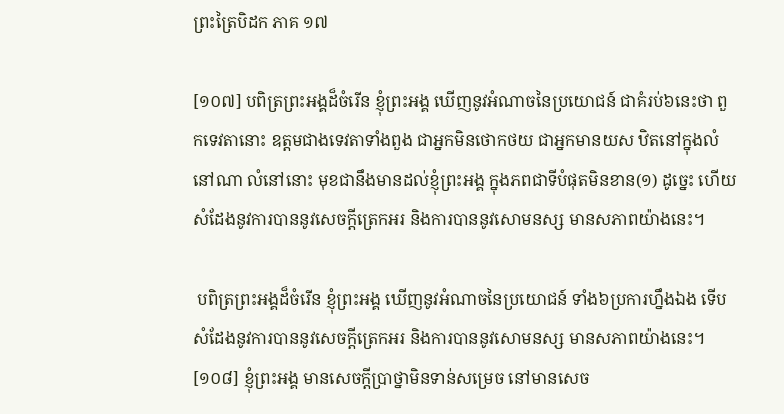ព្រះត្រៃបិដក ភាគ ១៧

[១០៧] បពិត្រព្រះអង្គដ៏ចំរើន ខ្ញុំព្រះអង្គ ឃើញនូវអំណាចនៃប្រយោជន៍ ជាគំរប់៦នេះថា ពួកទេវតានោះ ឧត្តមជាងទេវតាទាំងពួង ជាអ្នកមិនថោកថយ ជាអ្នកមានយស ឋិតនៅក្នុងលំនៅណា លំនៅនោះ មុខជានឹងមានដល់ខ្ញុំព្រះអង្គ ក្នុងភពជាទីបំផុតមិនខាន(១) ដូច្នេះ ហើយសំដែងនូវការបាននូវសេចក្តីត្រេកអរ និងការបាននូវសោមនស្ស មានសភាពយ៉ាងនេះ។

 បពិត្រព្រះអង្គដ៏ចំរើន ខ្ញុំព្រះអង្គ ឃើញនូវអំណាចនៃប្រយោជន៍ ទាំង៦ប្រការហ្នឹងឯង ទើបសំដែងនូវការបាននូវសេចក្តីត្រេកអរ និងការបាននូវសោមនស្ស មានសភាពយ៉ាងនេះ។
[១០៨] ខ្ញុំព្រះអង្គ មានសេចក្តីប្រាថ្នាមិនទាន់សម្រេច នៅមានសេច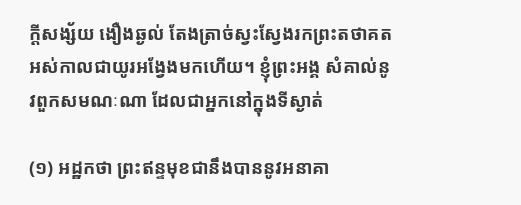ក្តីសង្ស័យ ងឿងឆ្ងល់ តែងត្រាច់ស្វះស្វែងរកព្រះតថាគត អស់កាលជាយូរអង្វែងមកហើយ។ ខ្ញុំព្រះអង្គ សំគាល់នូវពួកសមណៈណា ដែលជាអ្នកនៅក្នុងទីស្ងាត់

(១) អដ្ឋកថា ព្រះឥន្ទមុខជានឹងបាននូវអនាគា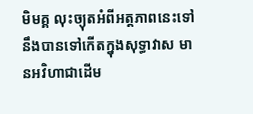មិមគ្គ លុះច្យុតអំពីអត្តភាពនេះទៅ នឹងបានទៅកើតក្នុងសុទ្ធាវាស មានអវិហាជាដើម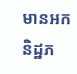មានអកនិដ្ឋភ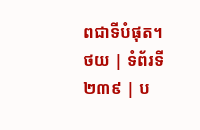ពជាទីបំផុត។
ថយ | ទំព័រទី ២៣៩ | ប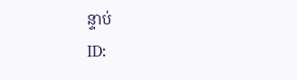ន្ទាប់
ID: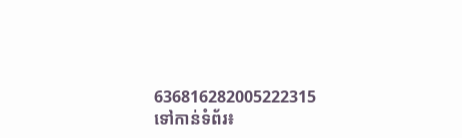636816282005222315
ទៅកាន់ទំព័រ៖